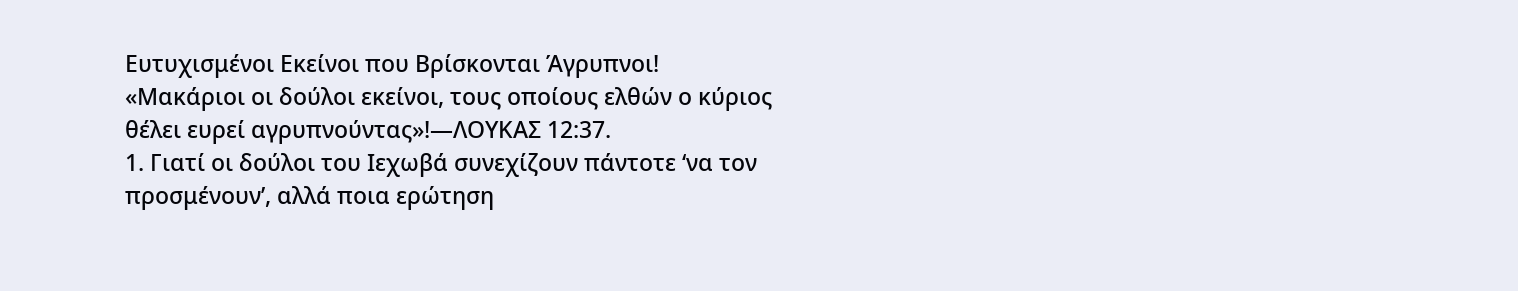Ευτυχισμένοι Εκείνοι που Βρίσκονται Άγρυπνοι!
«Μακάριοι οι δούλοι εκείνοι, τους οποίους ελθών ο κύριος θέλει ευρεί αγρυπνούντας»!—ΛΟΥΚΑΣ 12:37.
1. Γιατί οι δούλοι του Ιεχωβά συνεχίζουν πάντοτε ‘να τον προσμένουν’, αλλά ποια ερώτηση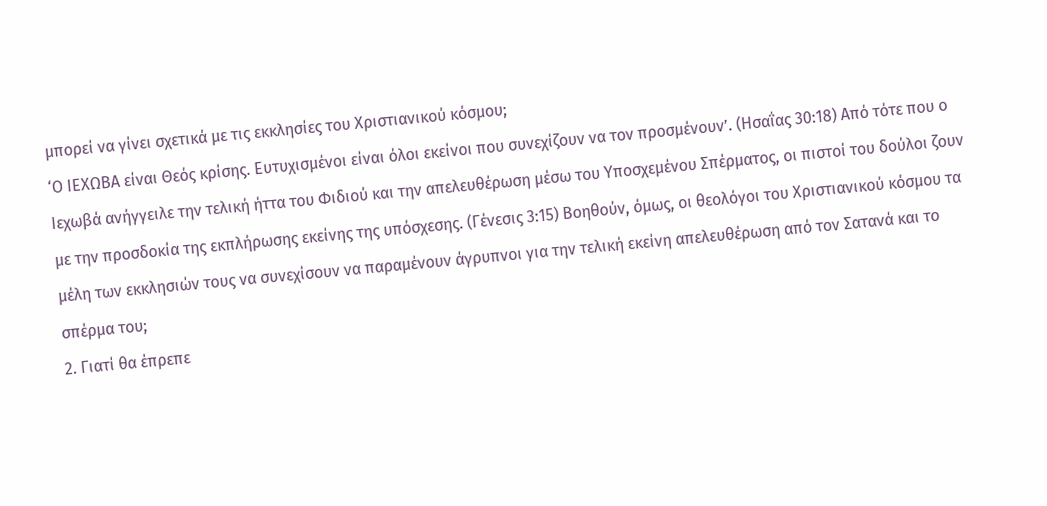μπορεί να γίνει σχετικά με τις εκκλησίες του Χριστιανικού κόσμου;
‘Ο ΙΕΧΩΒΑ είναι Θεός κρίσης. Ευτυχισμένοι είναι όλοι εκείνοι που συνεχίζουν να τον προσμένουν’. (Ησαΐας 30:18) Από τότε που ο Ιεχωβά ανήγγειλε την τελική ήττα του Φιδιού και την απελευθέρωση μέσω του Υποσχεμένου Σπέρματος, οι πιστοί του δούλοι ζουν με την προσδοκία της εκπλήρωσης εκείνης της υπόσχεσης. (Γένεσις 3:15) Βοηθούν, όμως, οι θεολόγοι του Χριστιανικού κόσμου τα μέλη των εκκλησιών τους να συνεχίσουν να παραμένουν άγρυπνοι για την τελική εκείνη απελευθέρωση από τον Σατανά και το σπέρμα του;
2. Γιατί θα έπρεπε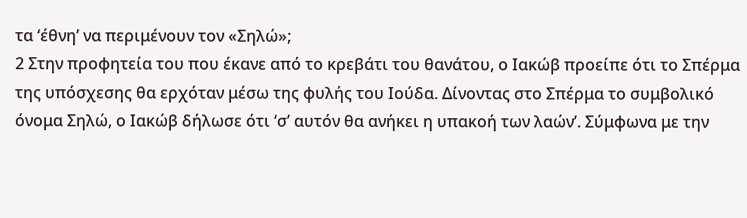τα ‘έθνη’ να περιμένουν τον «Σηλώ»;
2 Στην προφητεία του που έκανε από το κρεβάτι του θανάτου, ο Ιακώβ προείπε ότι το Σπέρμα της υπόσχεσης θα ερχόταν μέσω της φυλής του Ιούδα. Δίνοντας στο Σπέρμα το συμβολικό όνομα Σηλώ, ο Ιακώβ δήλωσε ότι ‘σ’ αυτόν θα ανήκει η υπακοή των λαών’. Σύμφωνα με την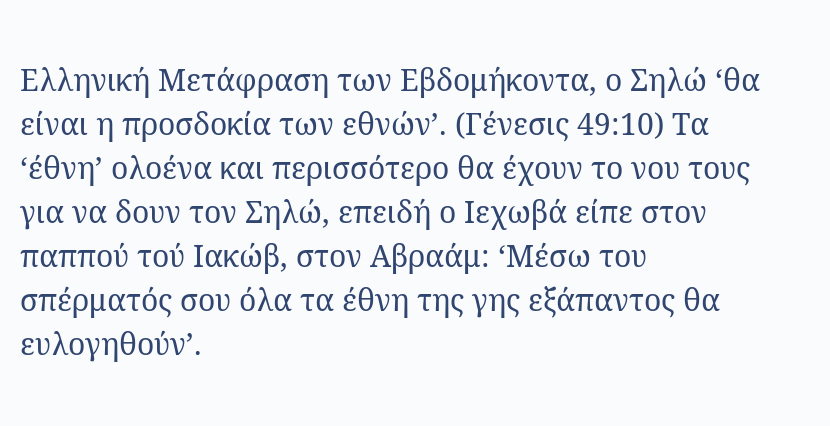Ελληνική Μετάφραση των Εβδομήκοντα, ο Σηλώ ‘θα είναι η προσδοκία των εθνών’. (Γένεσις 49:10) Τα ‘έθνη’ ολοένα και περισσότερο θα έχουν το νου τους για να δουν τον Σηλώ, επειδή ο Ιεχωβά είπε στον παππού τού Ιακώβ, στον Αβραάμ: ‘Μέσω του σπέρματός σου όλα τα έθνη της γης εξάπαντος θα ευλογηθούν’.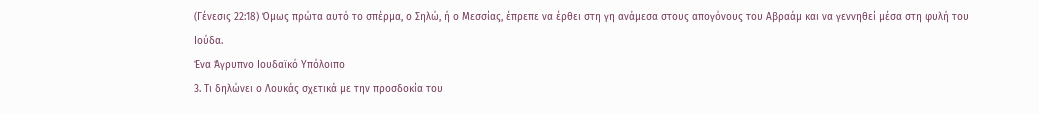(Γένεσις 22:18) Όμως πρώτα αυτό το σπέρμα, ο Σηλώ, ή ο Μεσσίας, έπρεπε να έρθει στη γη ανάμεσα στους απογόνους του Αβραάμ και να γεννηθεί μέσα στη φυλή του Ιούδα.
Ένα Άγρυπνο Ιουδαϊκό Υπόλοιπο
3. Τι δηλώνει ο Λουκάς σχετικά με την προσδοκία του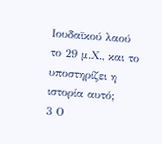Ιουδαϊκού λαού το 29 μ.Χ., και το υποστηρίζει η ιστορία αυτό;
3 Ο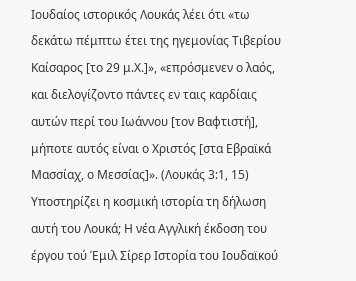Ιουδαίος ιστορικός Λουκάς λέει ότι «τω δεκάτω πέμπτω έτει της ηγεμονίας Τιβερίου Καίσαρος [το 29 μ.Χ.]», «επρόσμενεν ο λαός, και διελογίζοντο πάντες εν ταις καρδίαις αυτών περί του Ιωάννου [τον Βαφτιστή], μήποτε αυτός είναι ο Χριστός [στα Εβραϊκά Μασσίαχ, ο Μεσσίας]». (Λουκάς 3:1, 15) Υποστηρίζει η κοσμική ιστορία τη δήλωση αυτή του Λουκά; Η νέα Αγγλική έκδοση του έργου τού Έμιλ Σίρερ Ιστορία του Ιουδαϊκού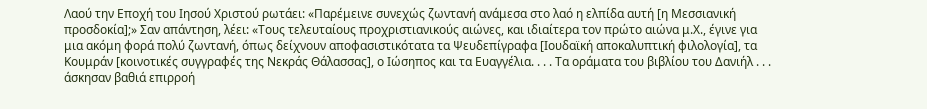Λαού την Εποχή του Ιησού Χριστού ρωτάει: «Παρέμεινε συνεχώς ζωντανή ανάμεσα στο λαό η ελπίδα αυτή [η Μεσσιανική προσδοκία];» Σαν απάντηση, λέει: «Τους τελευταίους προχριστιανικούς αιώνες, και ιδιαίτερα τον πρώτο αιώνα μ.Χ., έγινε για μια ακόμη φορά πολύ ζωντανή, όπως δείχνουν αποφασιστικότατα τα Ψευδεπίγραφα [Ιουδαϊκή αποκαλυπτική φιλολογία], τα Κουμράν [κοινοτικές συγγραφές της Νεκράς Θάλασσας], ο Ιώσηπος και τα Ευαγγέλια. . . . Τα οράματα του βιβλίου του Δανιήλ . . . άσκησαν βαθιά επιρροή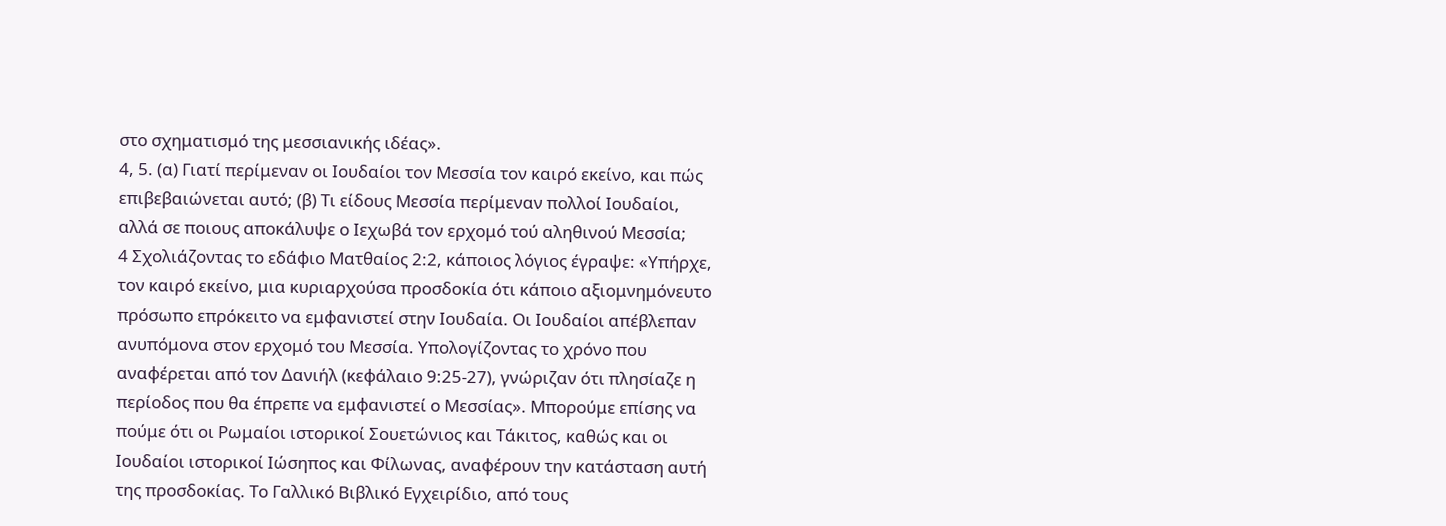στο σχηματισμό της μεσσιανικής ιδέας».
4, 5. (α) Γιατί περίμεναν οι Ιουδαίοι τον Μεσσία τον καιρό εκείνο, και πώς επιβεβαιώνεται αυτό; (β) Τι είδους Μεσσία περίμεναν πολλοί Ιουδαίοι, αλλά σε ποιους αποκάλυψε ο Ιεχωβά τον ερχομό τού αληθινού Μεσσία;
4 Σχολιάζοντας το εδάφιο Ματθαίος 2:2, κάποιος λόγιος έγραψε: «Υπήρχε, τον καιρό εκείνο, μια κυριαρχούσα προσδοκία ότι κάποιο αξιομνημόνευτο πρόσωπο επρόκειτο να εμφανιστεί στην Ιουδαία. Οι Ιουδαίοι απέβλεπαν ανυπόμονα στον ερχομό του Μεσσία. Υπολογίζοντας το χρόνο που αναφέρεται από τον Δανιήλ (κεφάλαιο 9:25-27), γνώριζαν ότι πλησίαζε η περίοδος που θα έπρεπε να εμφανιστεί ο Μεσσίας». Μπορούμε επίσης να πούμε ότι οι Ρωμαίοι ιστορικοί Σουετώνιος και Τάκιτος, καθώς και οι Ιουδαίοι ιστορικοί Ιώσηπος και Φίλωνας, αναφέρουν την κατάσταση αυτή της προσδοκίας. Το Γαλλικό Βιβλικό Εγχειρίδιο, από τους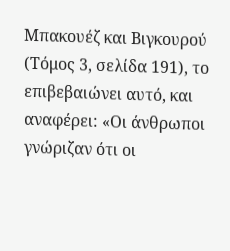Μπακουέζ και Βιγκουρού (Τόμος 3, σελίδα 191), το επιβεβαιώνει αυτό, και αναφέρει: «Οι άνθρωποι γνώριζαν ότι οι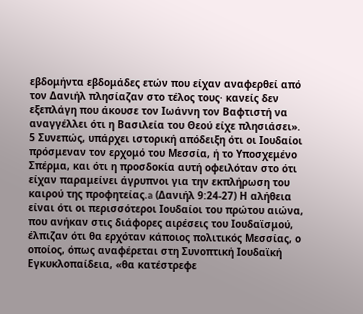εβδομήντα εβδομάδες ετών που είχαν αναφερθεί από τον Δανιήλ πλησίαζαν στο τέλος τους· κανείς δεν εξεπλάγη που άκουσε τον Ιωάννη τον Βαφτιστή να αναγγέλλει ότι η Βασιλεία του Θεού είχε πλησιάσει».
5 Συνεπώς, υπάρχει ιστορική απόδειξη ότι οι Ιουδαίοι πρόσμεναν τον ερχομό του Μεσσία, ή το Υποσχεμένο Σπέρμα, και ότι η προσδοκία αυτή οφειλόταν στο ότι είχαν παραμείνει άγρυπνοι για την εκπλήρωση του καιρού της προφητείας.a (Δανιήλ 9:24-27) Η αλήθεια είναι ότι οι περισσότεροι Ιουδαίοι του πρώτου αιώνα, που ανήκαν στις διάφορες αιρέσεις του Ιουδαϊσμού, έλπιζαν ότι θα ερχόταν κάποιος πολιτικός Μεσσίας, ο οποίος, όπως αναφέρεται στη Συνοπτική Ιουδαϊκή Εγκυκλοπαίδεια, «θα κατέστρεφε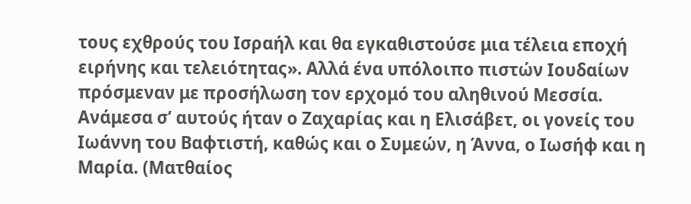τους εχθρούς του Ισραήλ και θα εγκαθιστούσε μια τέλεια εποχή ειρήνης και τελειότητας». Αλλά ένα υπόλοιπο πιστών Ιουδαίων πρόσμεναν με προσήλωση τον ερχομό του αληθινού Μεσσία. Ανάμεσα σ’ αυτούς ήταν ο Ζαχαρίας και η Ελισάβετ, οι γονείς του Ιωάννη του Βαφτιστή, καθώς και ο Συμεών, η Άννα, ο Ιωσήφ και η Μαρία. (Ματθαίος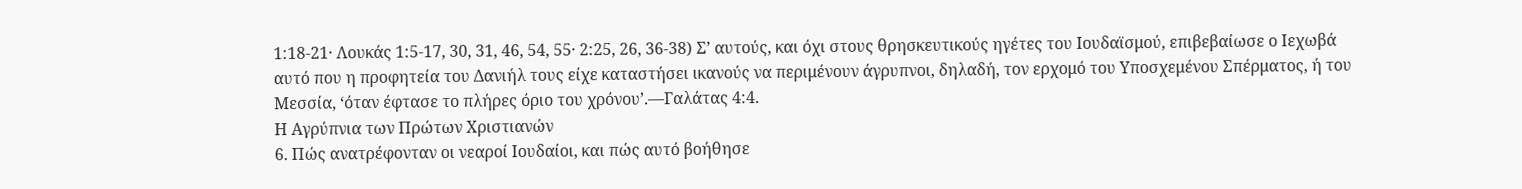1:18-21· Λουκάς 1:5-17, 30, 31, 46, 54, 55· 2:25, 26, 36-38) Σ’ αυτούς, και όχι στους θρησκευτικούς ηγέτες του Ιουδαϊσμού, επιβεβαίωσε ο Ιεχωβά αυτό που η προφητεία του Δανιήλ τους είχε καταστήσει ικανούς να περιμένουν άγρυπνοι, δηλαδή, τον ερχομό του Υποσχεμένου Σπέρματος, ή του Μεσσία, ‘όταν έφτασε το πλήρες όριο του χρόνου’.—Γαλάτας 4:4.
Η Αγρύπνια των Πρώτων Χριστιανών
6. Πώς ανατρέφονταν οι νεαροί Ιουδαίοι, και πώς αυτό βοήθησε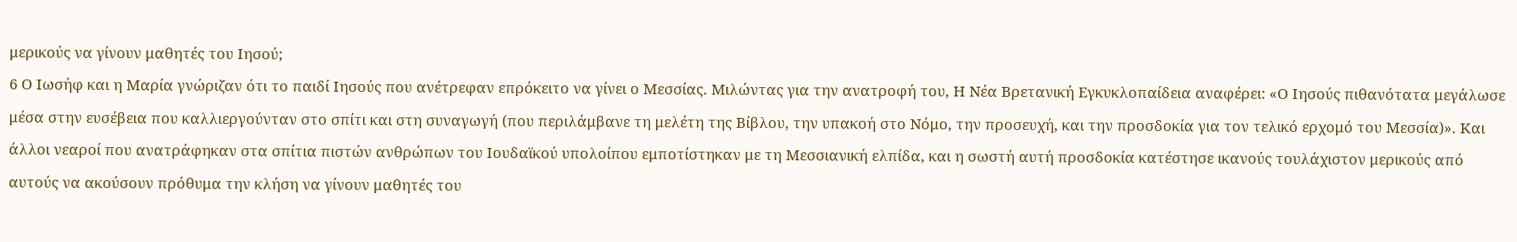μερικούς να γίνουν μαθητές του Ιησού;
6 Ο Ιωσήφ και η Μαρία γνώριζαν ότι το παιδί Ιησούς που ανέτρεφαν επρόκειτο να γίνει ο Μεσσίας. Μιλώντας για την ανατροφή του, Η Νέα Βρετανική Εγκυκλοπαίδεια αναφέρει: «Ο Ιησούς πιθανότατα μεγάλωσε μέσα στην ευσέβεια που καλλιεργούνταν στο σπίτι και στη συναγωγή (που περιλάμβανε τη μελέτη της Βίβλου, την υπακοή στο Νόμο, την προσευχή, και την προσδοκία για τον τελικό ερχομό του Μεσσία)». Και άλλοι νεαροί που ανατράφηκαν στα σπίτια πιστών ανθρώπων του Ιουδαϊκού υπολοίπου εμποτίστηκαν με τη Μεσσιανική ελπίδα, και η σωστή αυτή προσδοκία κατέστησε ικανούς τουλάχιστον μερικούς από αυτούς να ακούσουν πρόθυμα την κλήση να γίνουν μαθητές του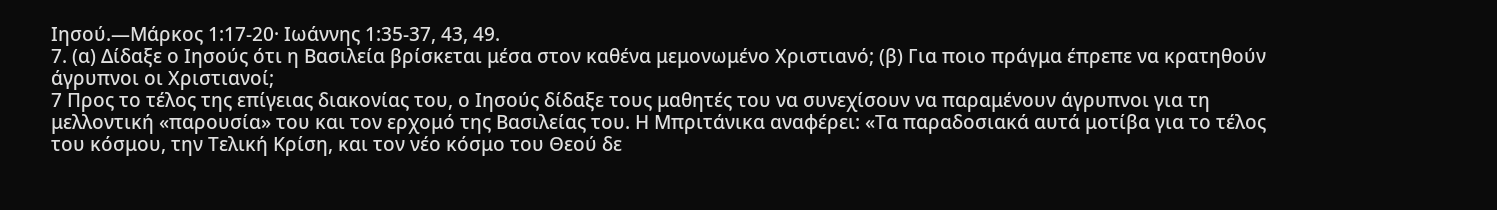Ιησού.—Μάρκος 1:17-20· Ιωάννης 1:35-37, 43, 49.
7. (α) Δίδαξε ο Ιησούς ότι η Βασιλεία βρίσκεται μέσα στον καθένα μεμονωμένο Χριστιανό; (β) Για ποιο πράγμα έπρεπε να κρατηθούν άγρυπνοι οι Χριστιανοί;
7 Προς το τέλος της επίγειας διακονίας του, ο Ιησούς δίδαξε τους μαθητές του να συνεχίσουν να παραμένουν άγρυπνοι για τη μελλοντική «παρουσία» του και τον ερχομό της Βασιλείας του. Η Μπριτάνικα αναφέρει: «Τα παραδοσιακά αυτά μοτίβα για το τέλος του κόσμου, την Τελική Κρίση, και τον νέο κόσμο του Θεού δε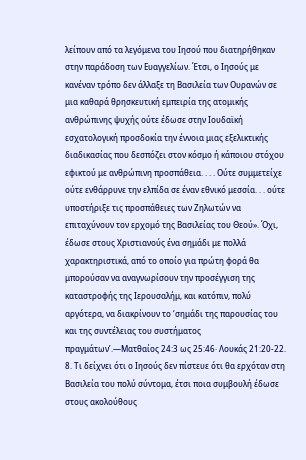λείπουν από τα λεγόμενα του Ιησού που διατηρήθηκαν στην παράδοση των Ευαγγελίων. Έτσι, ο Ιησούς με κανέναν τρόπο δεν άλλαξε τη Βασιλεία των Ουρανών σε μια καθαρά θρησκευτική εμπειρία της ατομικής ανθρώπινης ψυχής ούτε έδωσε στην Ιουδαϊκή εσχατολογική προσδοκία την έννοια μιας εξελικτικής διαδικασίας που δεσπόζει στον κόσμο ή κάποιου στόχου εφικτού με ανθρώπινη προσπάθεια. . . . Ούτε συμμετείχε ούτε ενθάρρυνε την ελπίδα σε έναν εθνικό μεσσία. . . ούτε υποστήριξε τις προσπάθειες των Ζηλωτών να επιταχύνουν τον ερχομό της Βασιλείας του Θεού». Όχι, έδωσε στους Χριστιανούς ένα σημάδι με πολλά χαρακτηριστικά, από το οποίο για πρώτη φορά θα μπορούσαν να αναγνωρίσουν την προσέγγιση της καταστροφής της Ιερουσαλήμ, και κατόπιν, πολύ αργότερα, να διακρίνουν το ‘σημάδι της παρουσίας του και της συντέλειας του συστήματος πραγμάτων’.—Ματθαίος 24:3 ως 25:46· Λουκάς 21:20-22.
8. Τι δείχνει ότι ο Ιησούς δεν πίστευε ότι θα ερχόταν στη Βασιλεία του πολύ σύντομα, έτσι ποια συμβουλή έδωσε στους ακολούθους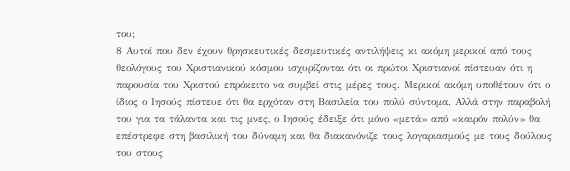του;
8 Αυτοί που δεν έχουν θρησκευτικές δεσμευτικές αντιλήψεις κι ακόμη μερικοί από τους θεολόγους του Χριστιανικού κόσμου ισχυρίζονται ότι οι πρώτοι Χριστιανοί πίστευαν ότι η παρουσία του Χριστού επρόκειτο να συμβεί στις μέρες τους. Μερικοί ακόμη υποθέτουν ότι ο ίδιος ο Ιησούς πίστευε ότι θα ερχόταν στη Βασιλεία του πολύ σύντομα. Αλλά στην παραβολή του για τα τάλαντα και τις μνες, ο Ιησούς έδειξε ότι μόνο «μετά» από «καιρόν πολύν» θα επέστρεφε στη βασιλική του δύναμη και θα διακανόνιζε τους λογαριασμούς με τους δούλους του στους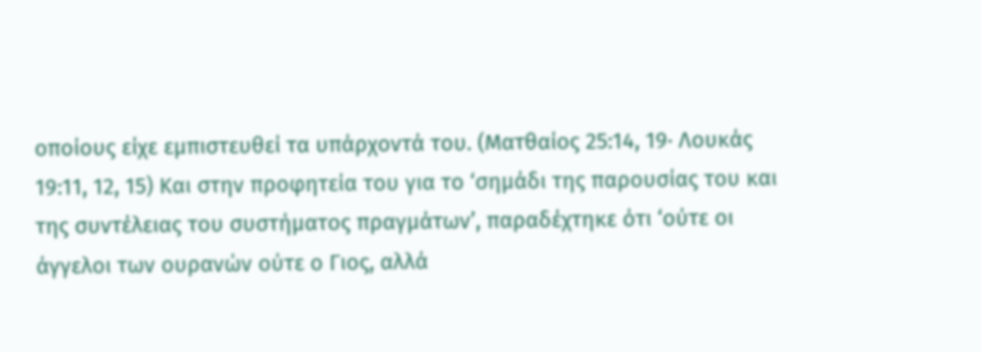οποίους είχε εμπιστευθεί τα υπάρχοντά του. (Ματθαίος 25:14, 19· Λουκάς 19:11, 12, 15) Και στην προφητεία του για το ‘σημάδι της παρουσίας του και της συντέλειας του συστήματος πραγμάτων’, παραδέχτηκε ότι ‘ούτε οι άγγελοι των ουρανών ούτε ο Γιος, αλλά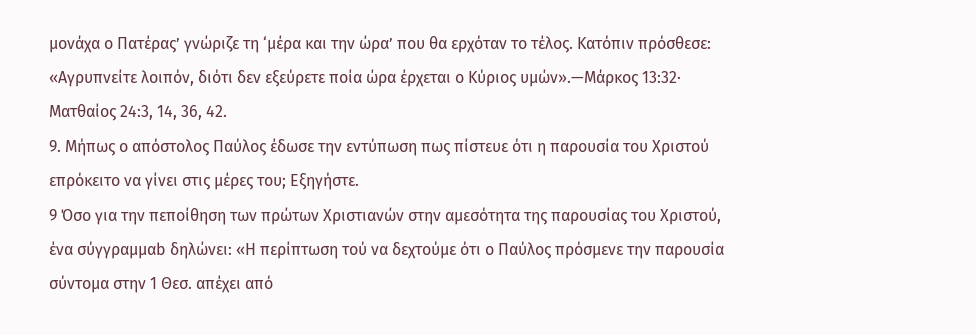μονάχα ο Πατέρας’ γνώριζε τη ‘μέρα και την ώρα’ που θα ερχόταν το τέλος. Κατόπιν πρόσθεσε: «Αγρυπνείτε λοιπόν, διότι δεν εξεύρετε ποία ώρα έρχεται ο Κύριος υμών».—Μάρκος 13:32· Ματθαίος 24:3, 14, 36, 42.
9. Μήπως ο απόστολος Παύλος έδωσε την εντύπωση πως πίστευε ότι η παρουσία του Χριστού επρόκειτο να γίνει στις μέρες του; Εξηγήστε.
9 Όσο για την πεποίθηση των πρώτων Χριστιανών στην αμεσότητα της παρουσίας του Χριστού, ένα σύγγραμμαb δηλώνει: «Η περίπτωση τού να δεχτούμε ότι ο Παύλος πρόσμενε την παρουσία σύντομα στην 1 Θεσ. απέχει από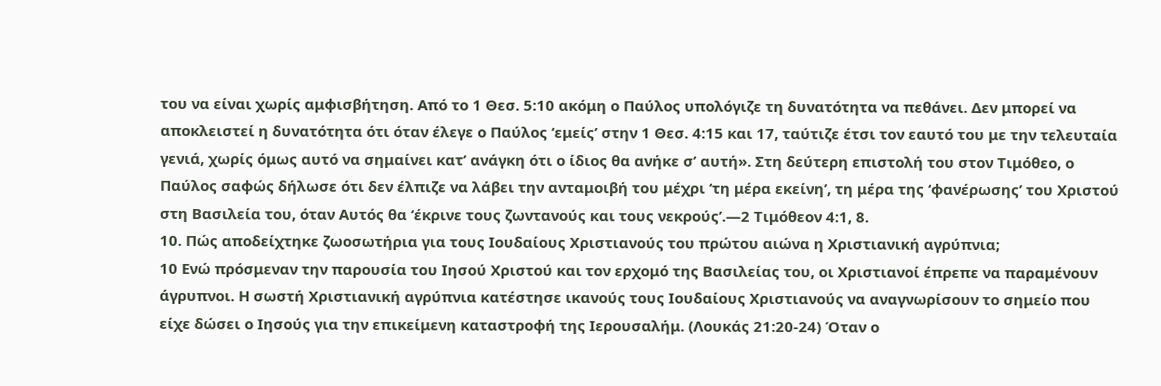του να είναι χωρίς αμφισβήτηση. Από το 1 Θεσ. 5:10 ακόμη ο Παύλος υπολόγιζε τη δυνατότητα να πεθάνει. Δεν μπορεί να αποκλειστεί η δυνατότητα ότι όταν έλεγε ο Παύλος ‘εμείς’ στην 1 Θεσ. 4:15 και 17, ταύτιζε έτσι τον εαυτό του με την τελευταία γενιά, χωρίς όμως αυτό να σημαίνει κατ’ ανάγκη ότι ο ίδιος θα ανήκε σ’ αυτή». Στη δεύτερη επιστολή του στον Τιμόθεο, ο Παύλος σαφώς δήλωσε ότι δεν έλπιζε να λάβει την ανταμοιβή του μέχρι ‘τη μέρα εκείνη’, τη μέρα της ‘φανέρωσης’ του Χριστού στη Βασιλεία του, όταν Αυτός θα ‘έκρινε τους ζωντανούς και τους νεκρούς’.—2 Τιμόθεον 4:1, 8.
10. Πώς αποδείχτηκε ζωοσωτήρια για τους Ιουδαίους Χριστιανούς του πρώτου αιώνα η Χριστιανική αγρύπνια;
10 Ενώ πρόσμεναν την παρουσία του Ιησού Χριστού και τον ερχομό της Βασιλείας του, οι Χριστιανοί έπρεπε να παραμένουν άγρυπνοι. Η σωστή Χριστιανική αγρύπνια κατέστησε ικανούς τους Ιουδαίους Χριστιανούς να αναγνωρίσουν το σημείο που είχε δώσει ο Ιησούς για την επικείμενη καταστροφή της Ιερουσαλήμ. (Λουκάς 21:20-24) Όταν ο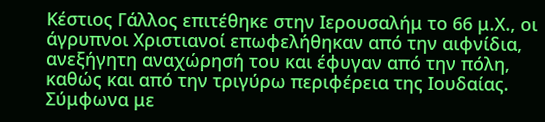Κέστιος Γάλλος επιτέθηκε στην Ιερουσαλήμ το 66 μ.Χ., οι άγρυπνοι Χριστιανοί επωφελήθηκαν από την αιφνίδια, ανεξήγητη αναχώρησή του και έφυγαν από την πόλη, καθώς και από την τριγύρω περιφέρεια της Ιουδαίας. Σύμφωνα με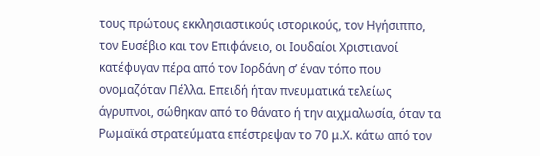τους πρώτους εκκλησιαστικούς ιστορικούς, τον Ηγήσιππο, τον Ευσέβιο και τον Επιφάνειο, οι Ιουδαίοι Χριστιανοί κατέφυγαν πέρα από τον Ιορδάνη σ’ έναν τόπο που ονομαζόταν Πέλλα. Επειδή ήταν πνευματικά τελείως άγρυπνοι, σώθηκαν από το θάνατο ή την αιχμαλωσία, όταν τα Ρωμαϊκά στρατεύματα επέστρεψαν το 70 μ.Χ. κάτω από τον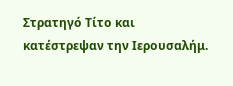Στρατηγό Τίτο και κατέστρεψαν την Ιερουσαλήμ.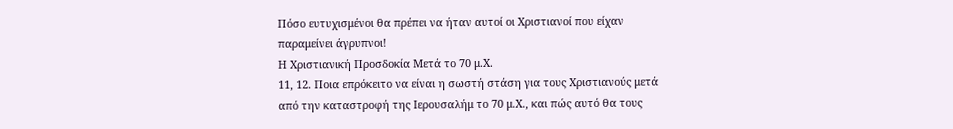Πόσο ευτυχισμένοι θα πρέπει να ήταν αυτοί οι Χριστιανοί που είχαν παραμείνει άγρυπνοι!
Η Χριστιανική Προσδοκία Μετά το 70 μ.Χ.
11, 12. Ποια επρόκειτο να είναι η σωστή στάση για τους Χριστιανούς μετά από την καταστροφή της Ιερουσαλήμ το 70 μ.Χ., και πώς αυτό θα τους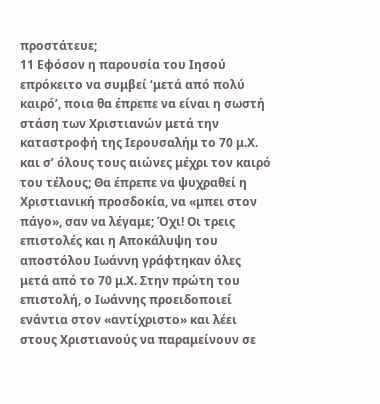προστάτευε;
11 Εφόσον η παρουσία του Ιησού επρόκειτο να συμβεί ‘μετά από πολύ καιρό’, ποια θα έπρεπε να είναι η σωστή στάση των Χριστιανών μετά την καταστροφή της Ιερουσαλήμ το 70 μ.Χ. και σ’ όλους τους αιώνες μέχρι τον καιρό του τέλους; Θα έπρεπε να ψυχραθεί η Χριστιανική προσδοκία, να «μπει στον πάγο», σαν να λέγαμε; Όχι! Οι τρεις επιστολές και η Αποκάλυψη του αποστόλου Ιωάννη γράφτηκαν όλες μετά από το 70 μ.Χ. Στην πρώτη του επιστολή, ο Ιωάννης προειδοποιεί ενάντια στον «αντίχριστο» και λέει στους Χριστιανούς να παραμείνουν σε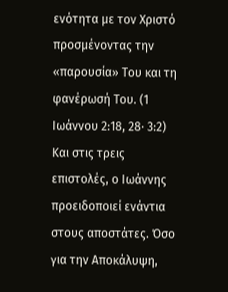ενότητα με τον Χριστό προσμένοντας την «παρουσία» Του και τη φανέρωσή Του. (1 Ιωάννου 2:18, 28· 3:2) Και στις τρεις επιστολές, ο Ιωάννης προειδοποιεί ενάντια στους αποστάτες. Όσο για την Αποκάλυψη,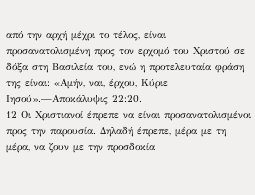από την αρχή μέχρι το τέλος, είναι προσανατολισμένη προς τον ερχομό του Χριστού σε δόξα στη Βασιλεία του, ενώ η προτελευταία φράση της είναι: «Αμήν, ναι, έρχου, Κύριε Ιησού».—Αποκάλυψις 22:20.
12 Οι Χριστιανοί έπρεπε να είναι προσανατολισμένοι προς την παρουσία. Δηλαδή έπρεπε, μέρα με τη μέρα, να ζουν με την προσδοκία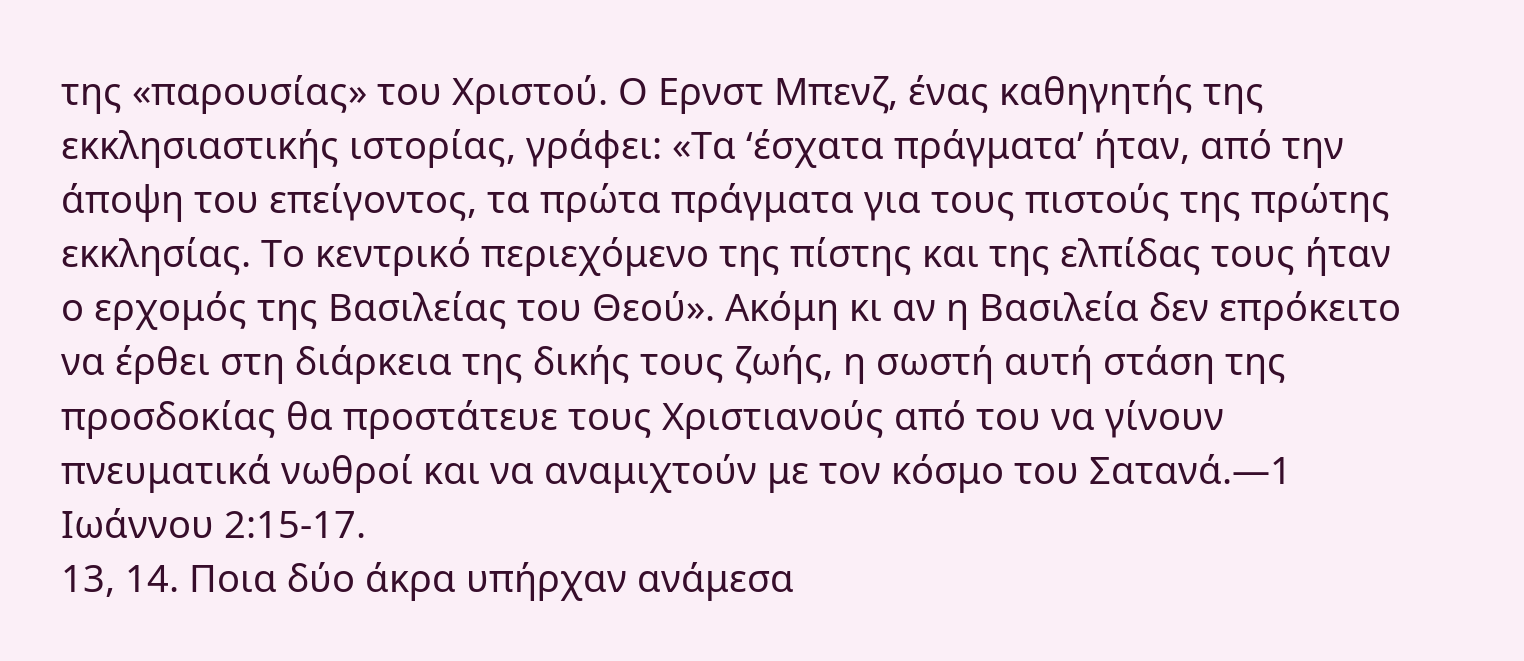της «παρουσίας» του Χριστού. Ο Ερνστ Μπενζ, ένας καθηγητής της εκκλησιαστικής ιστορίας, γράφει: «Τα ‘έσχατα πράγματα’ ήταν, από την άποψη του επείγοντος, τα πρώτα πράγματα για τους πιστούς της πρώτης εκκλησίας. Το κεντρικό περιεχόμενο της πίστης και της ελπίδας τους ήταν ο ερχομός της Βασιλείας του Θεού». Ακόμη κι αν η Βασιλεία δεν επρόκειτο να έρθει στη διάρκεια της δικής τους ζωής, η σωστή αυτή στάση της προσδοκίας θα προστάτευε τους Χριστιανούς από του να γίνουν πνευματικά νωθροί και να αναμιχτούν με τον κόσμο του Σατανά.—1 Ιωάννου 2:15-17.
13, 14. Ποια δύο άκρα υπήρχαν ανάμεσα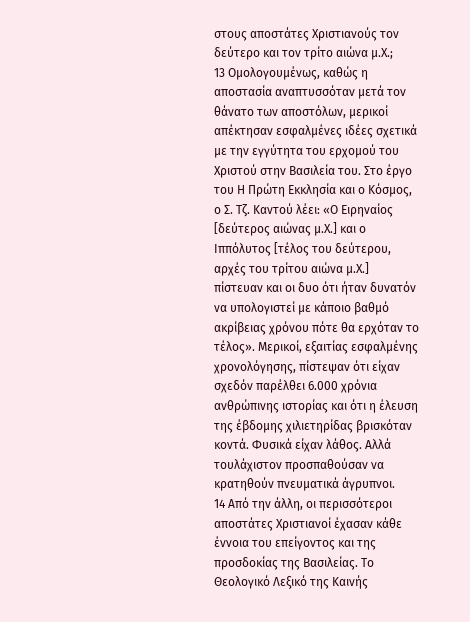στους αποστάτες Χριστιανούς τον δεύτερο και τον τρίτο αιώνα μ.Χ.;
13 Ομολογουμένως, καθώς η αποστασία αναπτυσσόταν μετά τον θάνατο των αποστόλων, μερικοί απέκτησαν εσφαλμένες ιδέες σχετικά με την εγγύτητα του ερχομού του Χριστού στην Βασιλεία του. Στο έργο του Η Πρώτη Εκκλησία και ο Κόσμος, ο Σ. Τζ. Καντού λέει: «Ο Ειρηναίος [δεύτερος αιώνας μ.Χ.] και ο Ιππόλυτος [τέλος του δεύτερου, αρχές του τρίτου αιώνα μ.Χ.] πίστευαν και οι δυο ότι ήταν δυνατόν να υπολογιστεί με κάποιο βαθμό ακρίβειας χρόνου πότε θα ερχόταν το τέλος». Μερικοί, εξαιτίας εσφαλμένης χρονολόγησης, πίστεψαν ότι είχαν σχεδόν παρέλθει 6.000 χρόνια ανθρώπινης ιστορίας και ότι η έλευση της έβδομης χιλιετηρίδας βρισκόταν κοντά. Φυσικά είχαν λάθος. Αλλά τουλάχιστον προσπαθούσαν να κρατηθούν πνευματικά άγρυπνοι.
14 Από την άλλη, οι περισσότεροι αποστάτες Χριστιανοί έχασαν κάθε έννοια του επείγοντος και της προσδοκίας της Βασιλείας. Το Θεολογικό Λεξικό της Καινής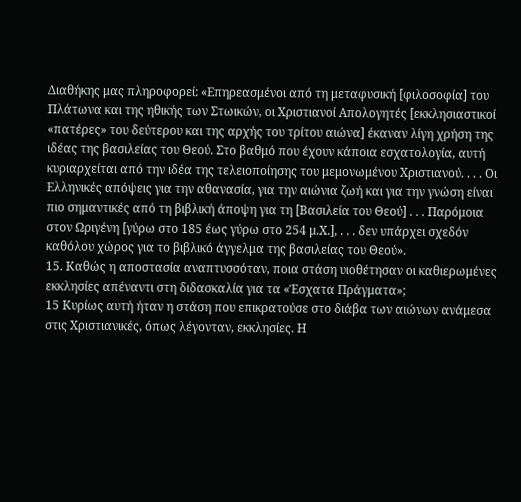Διαθήκης μας πληροφορεί: «Επηρεασμένοι από τη μεταφυσική [φιλοσοφία] του Πλάτωνα και της ηθικής των Στωικών, οι Χριστιανοί Απολογητές [εκκλησιαστικοί «πατέρες» του δεύτερου και της αρχής του τρίτου αιώνα] έκαναν λίγη χρήση της ιδέας της βασιλείας του Θεού. Στο βαθμό που έχουν κάποια εσχατολογία, αυτή κυριαρχείται από την ιδέα της τελειοποίησης του μεμονωμένου Χριστιανού. . . . Οι Ελληνικές απόψεις για την αθανασία, για την αιώνια ζωή και για την γνώση είναι πιο σημαντικές από τη βιβλική άποψη για τη [Βασιλεία του Θεού] . . . Παρόμοια στον Ωριγένη [γύρω στο 185 έως γύρω στο 254 μ.Χ.], . . . δεν υπάρχει σχεδόν καθόλου χώρος για το βιβλικό άγγελμα της βασιλείας του Θεού».
15. Καθώς η αποστασία αναπτυσσόταν, ποια στάση υιοθέτησαν οι καθιερωμένες εκκλησίες απέναντι στη διδασκαλία για τα «Έσχατα Πράγματα»;
15 Κυρίως αυτή ήταν η στάση που επικρατούσε στο διάβα των αιώνων ανάμεσα στις Χριστιανικές, όπως λέγονταν, εκκλησίες. Η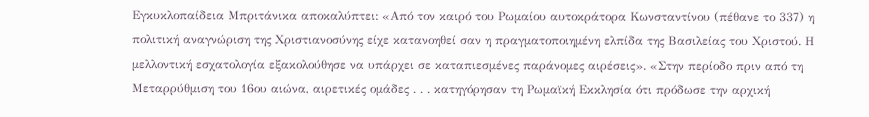Εγκυκλοπαίδεια Μπριτάνικα αποκαλύπτει: «Από τον καιρό του Ρωμαίου αυτοκράτορα Κωνσταντίνου (πέθανε το 337) η πολιτική αναγνώριση της Χριστιανοσύνης είχε κατανοηθεί σαν η πραγματοποιημένη ελπίδα της Βασιλείας του Χριστού. Η μελλοντική εσχατολογία εξακολούθησε να υπάρχει σε καταπιεσμένες παράνομες αιρέσεις». «Στην περίοδο πριν από τη Μεταρρύθμιση του 16ου αιώνα, αιρετικές ομάδες . . . κατηγόρησαν τη Ρωμαϊκή Εκκλησία ότι πρόδωσε την αρχική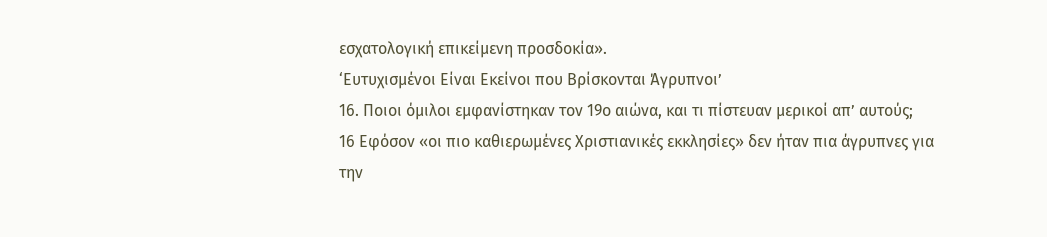εσχατολογική επικείμενη προσδοκία».
‘Ευτυχισμένοι Είναι Εκείνοι που Βρίσκονται Άγρυπνοι’
16. Ποιοι όμιλοι εμφανίστηκαν τον 19ο αιώνα, και τι πίστευαν μερικοί απ’ αυτούς;
16 Εφόσον «οι πιο καθιερωμένες Χριστιανικές εκκλησίες» δεν ήταν πια άγρυπνες για την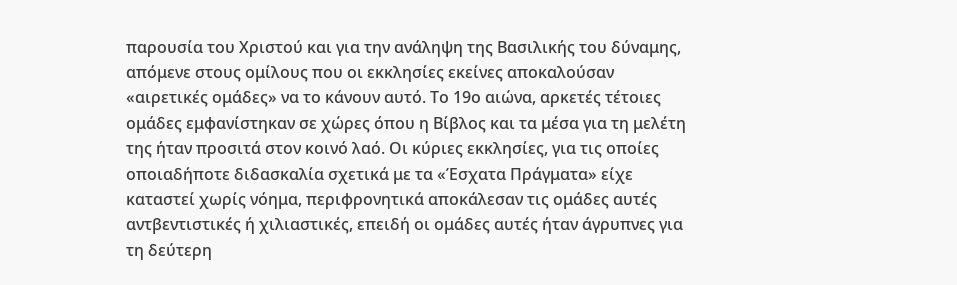παρουσία του Χριστού και για την ανάληψη της Βασιλικής του δύναμης, απόμενε στους ομίλους που οι εκκλησίες εκείνες αποκαλούσαν «αιρετικές ομάδες» να το κάνουν αυτό. Το 19ο αιώνα, αρκετές τέτοιες ομάδες εμφανίστηκαν σε χώρες όπου η Βίβλος και τα μέσα για τη μελέτη της ήταν προσιτά στον κοινό λαό. Οι κύριες εκκλησίες, για τις οποίες οποιαδήποτε διδασκαλία σχετικά με τα «Έσχατα Πράγματα» είχε καταστεί χωρίς νόημα, περιφρονητικά αποκάλεσαν τις ομάδες αυτές αντβεντιστικές ή χιλιαστικές, επειδή οι ομάδες αυτές ήταν άγρυπνες για τη δεύτερη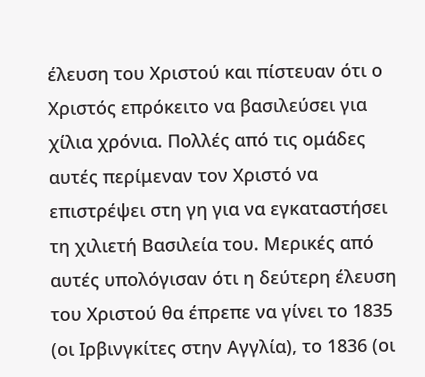έλευση του Χριστού και πίστευαν ότι ο Χριστός επρόκειτο να βασιλεύσει για χίλια χρόνια. Πολλές από τις ομάδες αυτές περίμεναν τον Χριστό να επιστρέψει στη γη για να εγκαταστήσει τη χιλιετή Βασιλεία του. Μερικές από αυτές υπολόγισαν ότι η δεύτερη έλευση του Χριστού θα έπρεπε να γίνει το 1835 (οι Ιρβινγκίτες στην Αγγλία), το 1836 (οι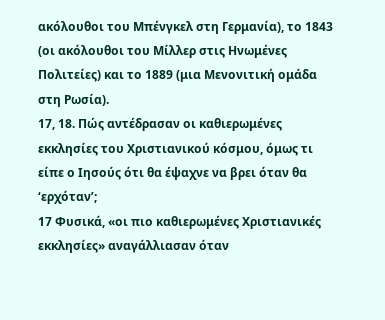ακόλουθοι του Μπένγκελ στη Γερμανία), το 1843 (οι ακόλουθοι του Μίλλερ στις Ηνωμένες Πολιτείες) και το 1889 (μια Μενονιτική ομάδα στη Ρωσία).
17, 18. Πώς αντέδρασαν οι καθιερωμένες εκκλησίες του Χριστιανικού κόσμου, όμως τι είπε ο Ιησούς ότι θα έψαχνε να βρει όταν θα ‘ερχόταν’;
17 Φυσικά, «οι πιο καθιερωμένες Χριστιανικές εκκλησίες» αναγάλλιασαν όταν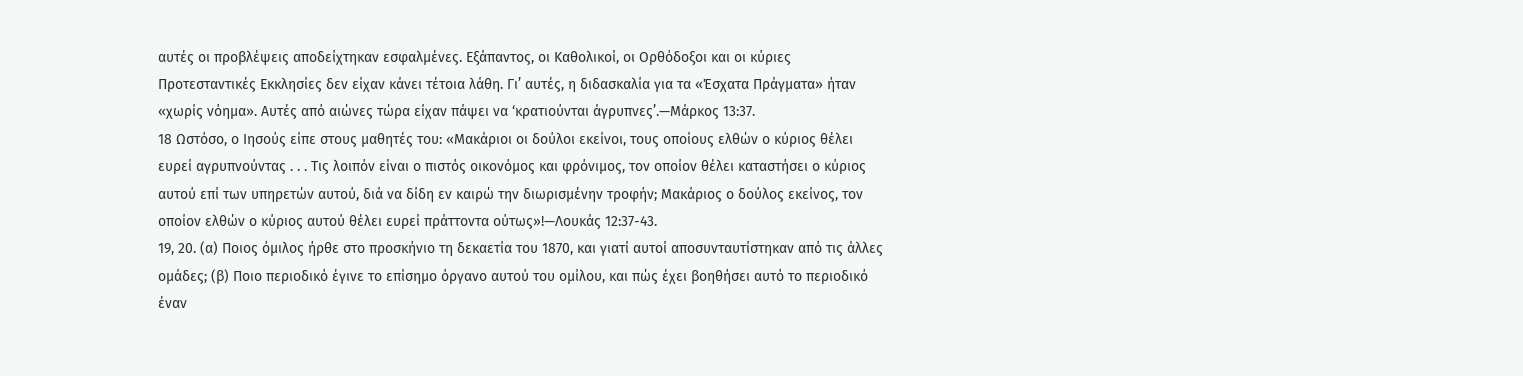αυτές οι προβλέψεις αποδείχτηκαν εσφαλμένες. Εξάπαντος, οι Καθολικοί, οι Ορθόδοξοι και οι κύριες Προτεσταντικές Εκκλησίες δεν είχαν κάνει τέτοια λάθη. Γι’ αυτές, η διδασκαλία για τα «Έσχατα Πράγματα» ήταν «χωρίς νόημα». Αυτές από αιώνες τώρα είχαν πάψει να ‘κρατιούνται άγρυπνες’.—Μάρκος 13:37.
18 Ωστόσο, ο Ιησούς είπε στους μαθητές του: «Μακάριοι οι δούλοι εκείνοι, τους οποίους ελθών ο κύριος θέλει ευρεί αγρυπνούντας . . . Τις λοιπόν είναι ο πιστός οικονόμος και φρόνιμος, τον οποίον θέλει καταστήσει ο κύριος αυτού επί των υπηρετών αυτού, διά να δίδη εν καιρώ την διωρισμένην τροφήν; Μακάριος ο δούλος εκείνος, τον οποίον ελθών ο κύριος αυτού θέλει ευρεί πράττοντα ούτως»!—Λουκάς 12:37-43.
19, 20. (α) Ποιος όμιλος ήρθε στο προσκήνιο τη δεκαετία του 1870, και γιατί αυτοί αποσυνταυτίστηκαν από τις άλλες ομάδες; (β) Ποιο περιοδικό έγινε το επίσημο όργανο αυτού του ομίλου, και πώς έχει βοηθήσει αυτό το περιοδικό έναν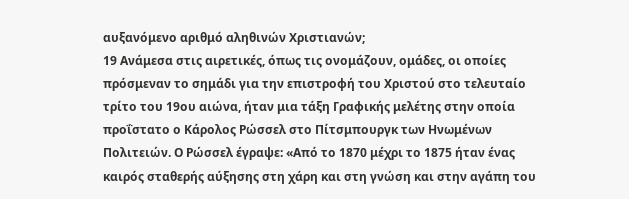αυξανόμενο αριθμό αληθινών Χριστιανών;
19 Ανάμεσα στις αιρετικές, όπως τις ονομάζουν, ομάδες, οι οποίες πρόσμεναν το σημάδι για την επιστροφή του Χριστού στο τελευταίο τρίτο του 19ου αιώνα, ήταν μια τάξη Γραφικής μελέτης στην οποία προΐστατο ο Κάρολος Ρώσσελ στο Πίτσμπουργκ των Ηνωμένων Πολιτειών. Ο Ρώσσελ έγραψε: «Από το 1870 μέχρι το 1875 ήταν ένας καιρός σταθερής αύξησης στη χάρη και στη γνώση και στην αγάπη του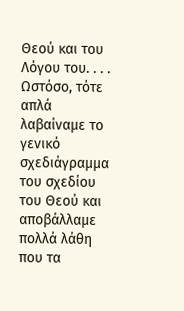Θεού και του Λόγου του. . . . Ωστόσο, τότε απλά λαβαίναμε το γενικό σχεδιάγραμμα του σχεδίου του Θεού και αποβάλλαμε πολλά λάθη που τα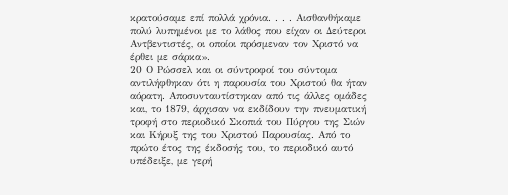κρατούσαμε επί πολλά χρόνια. . . . Αισθανθήκαμε πολύ λυπημένοι με το λάθος που είχαν οι Δεύτεροι Αντβεντιστές, οι οποίοι πρόσμεναν τον Χριστό να έρθει με σάρκα».
20 Ο Ρώσσελ και οι σύντροφοί του σύντομα αντιλήφθηκαν ότι η παρουσία του Χριστού θα ήταν αόρατη. Αποσυνταυτίστηκαν από τις άλλες ομάδες και, το 1879, άρχισαν να εκδίδουν την πνευματική τροφή στο περιοδικό Σκοπιά του Πύργου της Σιών και Κήρυξ της του Χριστού Παρουσίας. Από το πρώτο έτος της έκδοσής του, το περιοδικό αυτό υπέδειξε, με γερή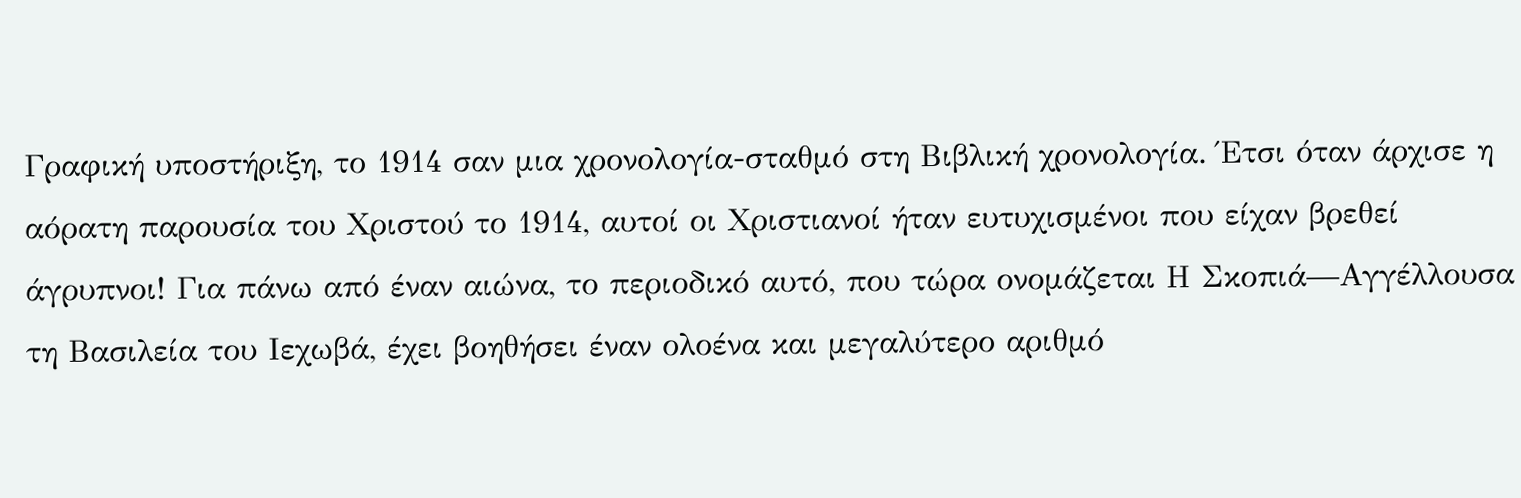Γραφική υποστήριξη, το 1914 σαν μια χρονολογία-σταθμό στη Βιβλική χρονολογία. Έτσι όταν άρχισε η αόρατη παρουσία του Χριστού το 1914, αυτοί οι Χριστιανοί ήταν ευτυχισμένοι που είχαν βρεθεί άγρυπνοι! Για πάνω από έναν αιώνα, το περιοδικό αυτό, που τώρα ονομάζεται Η Σκοπιά—Αγγέλλουσα τη Βασιλεία του Ιεχωβά, έχει βοηθήσει έναν ολοένα και μεγαλύτερο αριθμό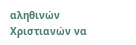αληθινών Χριστιανών να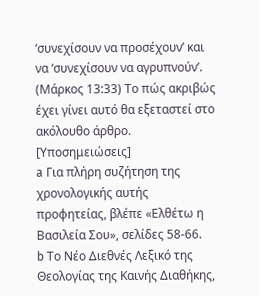‘συνεχίσουν να προσέχουν’ και να ‘συνεχίσουν να αγρυπνούν’. (Μάρκος 13:33) Το πώς ακριβώς έχει γίνει αυτό θα εξεταστεί στο ακόλουθο άρθρο.
[Υποσημειώσεις]
a Για πλήρη συζήτηση της χρονολογικής αυτής προφητείας, βλέπε «Ελθέτω η Βασιλεία Σου», σελίδες 58-66.
b Το Νέο Διεθνές Λεξικό της Θεολογίας της Καινής Διαθήκης,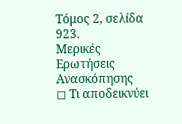Τόμος 2, σελίδα 923.
Μερικές Ερωτήσεις Ανασκόπησης
◻ Τι αποδεικνύει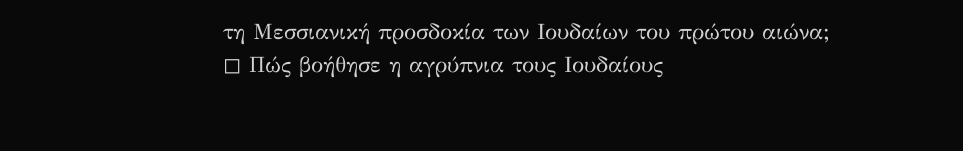τη Μεσσιανική προσδοκία των Ιουδαίων του πρώτου αιώνα;
◻ Πώς βοήθησε η αγρύπνια τους Ιουδαίους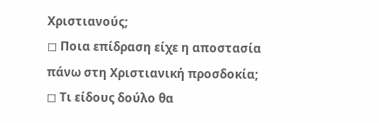Χριστιανούς;
◻ Ποια επίδραση είχε η αποστασία πάνω στη Χριστιανική προσδοκία;
◻ Τι είδους δούλο θα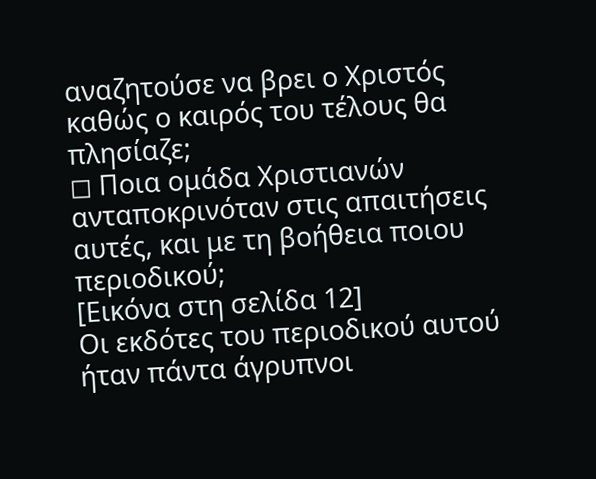αναζητούσε να βρει ο Χριστός καθώς ο καιρός του τέλους θα πλησίαζε;
◻ Ποια ομάδα Χριστιανών ανταποκρινόταν στις απαιτήσεις αυτές, και με τη βοήθεια ποιου περιοδικού;
[Εικόνα στη σελίδα 12]
Οι εκδότες του περιοδικού αυτού ήταν πάντα άγρυπνοι